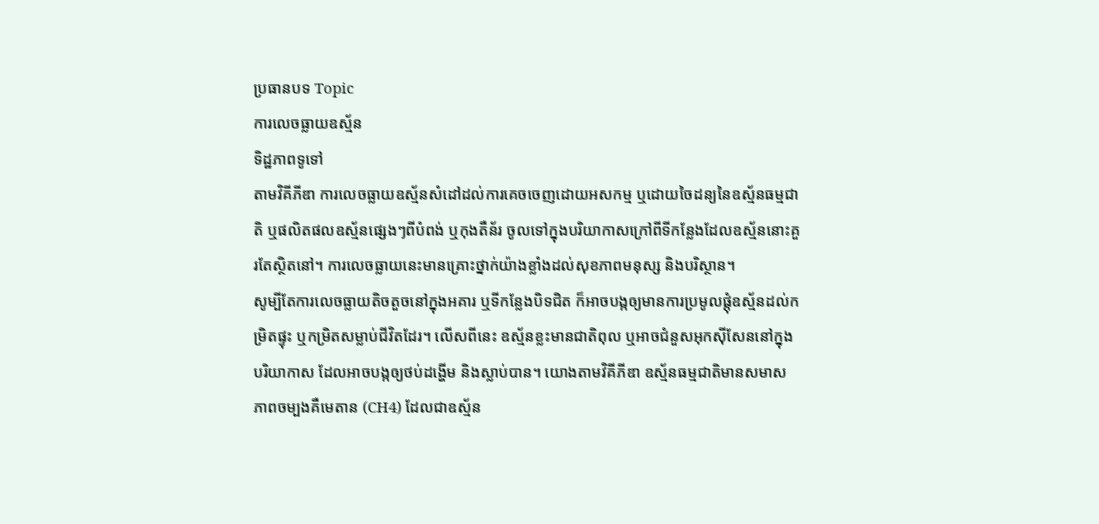ប្រធានបទ Topic
ការលេចធ្លាយឧស្ម័ន
ទិដ្ឋភាពទូទៅ
តាមវិគីភីឌា ការលេចធ្លាយឧស្ម័នសំដៅដល់ការគេចចេញដោយអសកម្ម ឬដោយចៃដន្យនៃឧស្ម័នធម្មជាតិ ឬផលិតផលឧស្ម័នផ្សេងៗពីបំពង់ ឬកុងតឺន័រ ចូលទៅក្នុងបរិយាកាសក្រៅពីទីកន្លែងដែលឧស្ម័ននោះគួរតែស្ថិតនៅ។ ការលេចធ្លាយនេះមានគ្រោះថ្នាក់យ៉ាងខ្លាំងដល់សុខភាពមនុស្ស និងបរិស្ថាន។
សូម្បីតែការលេចធ្លាយតិចតួចនៅក្នុងអគារ ឬទីកន្លែងបិទជិត ក៏អាចបង្កឲ្យមានការប្រមូលផ្តុំឧស្ម័នដល់កម្រិតផ្ទុះ ឬកម្រិតសម្លាប់ជីវិតដែរ។ លើសពីនេះ ឧស្ម័នខ្លះមានជាតិពុល ឬអាចជំនួសអុកស៊ីសែននៅក្នុងបរិយាកាស ដែលអាចបង្កឲ្យថប់ដង្ហើម និងស្លាប់បាន។ យោងតាមវិគីភីឌា ឧស្ម័នធម្មជាតិមានសមាសភាពចម្បងគឺមេតាន (CH4) ដែលជាឧស្ម័ន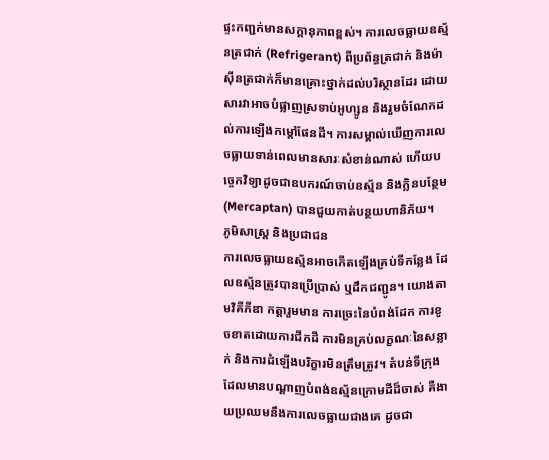ផ្ទះកញ្ជក់មានសក្តានុភាពខ្ពស់។ ការលេចធ្លាយឧស្ម័នត្រជាក់ (Refrigerant) ពីប្រព័ន្ធត្រជាក់ និងម៉ាស៊ីនត្រជាក់ក៏មានគ្រោះថ្នាក់ដល់បរិស្ថានដែរ ដោយសារវាអាចបំផ្លាញស្រទាប់អូហ្សូន និងរួមចំណែកដល់ការឡើងកម្តៅផែនដី។ ការសម្គាល់ឃើញការលេចធ្លាយទាន់ពេលមានសារៈសំខាន់ណាស់ ហើយបច្ចេកវិទ្យាដូចជាឧបករណ៍ចាប់ឧស្ម័ន និងក្លិនបន្ថែម (Mercaptan) បានជួយកាត់បន្ថយហានិភ័យ។
ភូមិសាស្ត្រ និងប្រជាជន
ការលេចធ្លាយឧស្ម័នអាចកើតឡើងគ្រប់ទីកន្លែង ដែលឧស្ម័នត្រូវបានប្រើប្រាស់ ឬដឹកជញ្ជូន។ យោងតាមវិគីភីឌា កត្តារួមមាន ការច្រេះនៃបំពង់ដែក ការខូចខាតដោយការជីកដី ការមិនគ្រប់លក្ខណៈនៃសន្លាក់ និងការដំឡើងបរិក្ខារមិនត្រឹមត្រូវ។ តំបន់ទីក្រុងដែលមានបណ្តាញបំពង់ឧស្ម័នក្រោមដីដ៏ចាស់ គឺងាយប្រឈមនឹងការលេចធ្លាយជាងគេ ដូចជា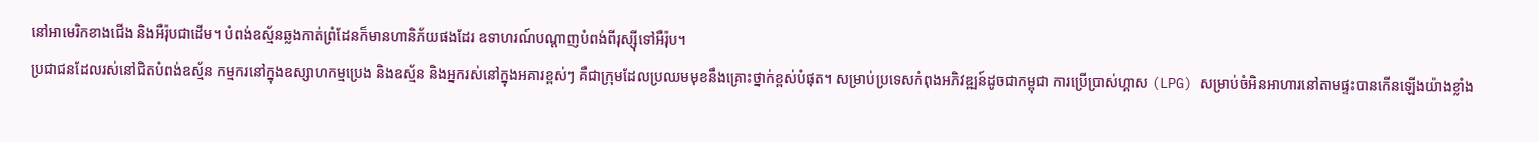នៅអាមេរិកខាងជើង និងអឺរ៉ុបជាដើម។ បំពង់ឧស្ម័នឆ្លងកាត់ព្រំដែនក៏មានហានិភ័យផងដែរ ឧទាហរណ៍បណ្តាញបំពង់ពីរុស្ស៊ីទៅអឺរ៉ុប។
ប្រជាជនដែលរស់នៅជិតបំពង់ឧស្ម័ន កម្មករនៅក្នុងឧស្សាហកម្មប្រេង និងឧស្ម័ន និងអ្នករស់នៅក្នុងអគារខ្ពស់ៗ គឺជាក្រុមដែលប្រឈមមុខនឹងគ្រោះថ្នាក់ខ្ពស់បំផុត។ សម្រាប់ប្រទេសកំពុងអភិវឌ្ឍន៍ដូចជាកម្ពុជា ការប្រើប្រាស់ហ្គាស (LPG) សម្រាប់ចំអិនអាហារនៅតាមផ្ទះបានកើនឡើងយ៉ាងខ្លាំង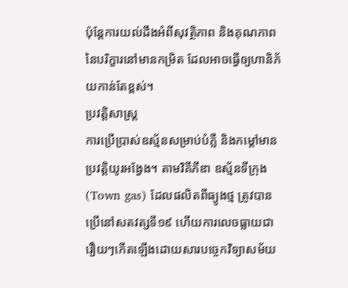ប៉ុន្តែការយល់ដឹងអំពីសុវត្ថិភាព និងគុណភាពនៃបរិក្ខារនៅមានកម្រិត ដែលអាចធ្វើឲ្យហានិភ័យកាន់តែខ្ពស់។
ប្រវត្តិសាស្ត្រ
ការប្រើប្រាស់ឧស្ម័នសម្រាប់បំភ្លឺ និងកម្តៅមានប្រវត្តិយូរអង្វែង។ តាមវិគីភីឌា ឧស្ម័នទីក្រុង (Town gas) ដែលផលិតពីធ្យូងថ្ម ត្រូវបានប្រើនៅសតវត្សទី១៩ ហើយការលេចធ្លាយជារឿយៗកើតឡើងដោយសារបច្ចេកវិទ្យាសម័យ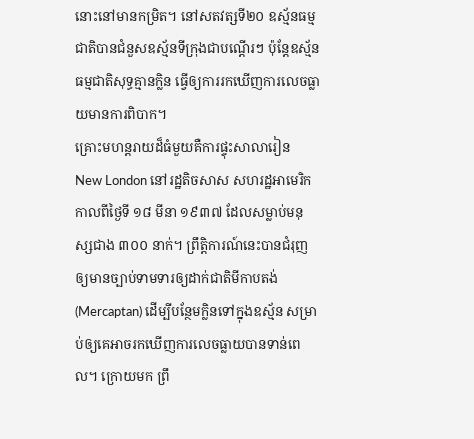នោះនៅមានកម្រិត។ នៅសតវត្សទី២០ ឧស្ម័នធម្មជាតិបានជំនួសឧស្ម័នទីក្រុងជាបណ្តើរៗ ប៉ុន្តែឧស្ម័នធម្មជាតិសុទ្ធគ្មានក្លិន ធ្វើឲ្យការរកឃើញការលេចធ្លាយមានការពិបាក។
គ្រោះមហន្តរាយដ៏ធំមួយគឺការផ្ទុះសាលារៀន New London នៅរដ្ឋតិចសាស សហរដ្ឋអាមេរិក កាលពីថ្ងៃទី ១៨ មីនា ១៩៣៧ ដែលសម្លាប់មនុស្សជាង ៣០០ នាក់។ ព្រឹត្តិការណ៍នេះបានជំរុញឲ្យមានច្បាប់ទាមទារឲ្យដាក់ជាតិមីកាបតង់ (Mercaptan) ដើម្បីបន្ថែមក្លិនទៅក្នុងឧស្ម័ន សម្រាប់ឲ្យគេអាចរកឃើញការលេចធ្លាយបានទាន់ពេល។ ក្រោយមក ព្រឹ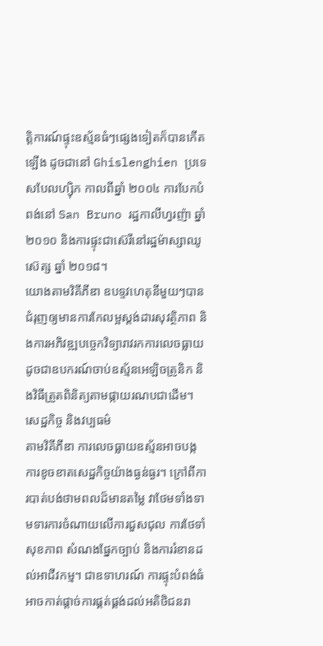ត្តិការណ៍ផ្ទុះឧស្ម័នធំៗផ្សេងទៀតក៏បានកើតឡើង ដូចជានៅ Ghislenghien ប្រទេសបែលហ្ស៊ិក កាលពីឆ្នាំ ២០០៤ ការបែកបំពង់នៅ San Bruno រដ្ឋកាលីហ្វរញ៉ា ឆ្នាំ ២០១០ និងការផ្ទុះជាស៊េរីនៅរដ្ឋម៉ាស្សាឈូស៊េត្ស ឆ្នាំ ២០១៨។
យោងតាមវិគីភីឌា ឧបទ្ទវហេតុនីមួយៗបានជំរុញឲ្យមានការកែលម្អស្តង់ដារសុវត្ថិភាព និងការអភិវឌ្ឍបច្ចេកវិទ្យារាវរកការលេចធ្លាយ ដូចជាឧបករណ៍ចាប់ឧស្ម័នអេឡិចត្រូនិក និងវិធីត្រួតពិនិត្យតាមផ្កាយរណបជាដើម។
សេដ្ឋកិច្ច និងវប្បធម៌
តាមវិគីភីឌា ការលេចធ្លាយឧស្ម័នអាចបង្កការខូចខាតសេដ្ឋកិច្ចយ៉ាងធ្ងន់ធ្ងរ។ ក្រៅពីការបាត់បង់ថាមពលដ៏មានតម្លៃ វាថែមទាំងទាមទារការចំណាយលើការជួសជុល ការថែទាំសុខភាព សំណងផ្នែកច្បាប់ និងការរំខានដល់អាជីវកម្ម។ ជាឧទាហរណ៍ ការផ្ទុះបំពង់ធំអាចកាត់ផ្តាច់ការផ្គត់ផ្គង់ដល់អតិថិជនរា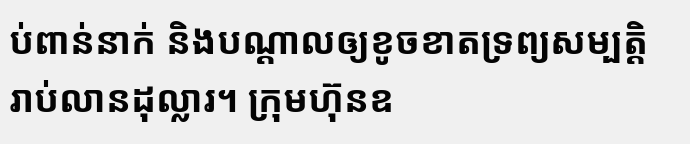ប់ពាន់នាក់ និងបណ្តាលឲ្យខូចខាតទ្រព្យសម្បត្តិរាប់លានដុល្លារ។ ក្រុមហ៊ុនឧ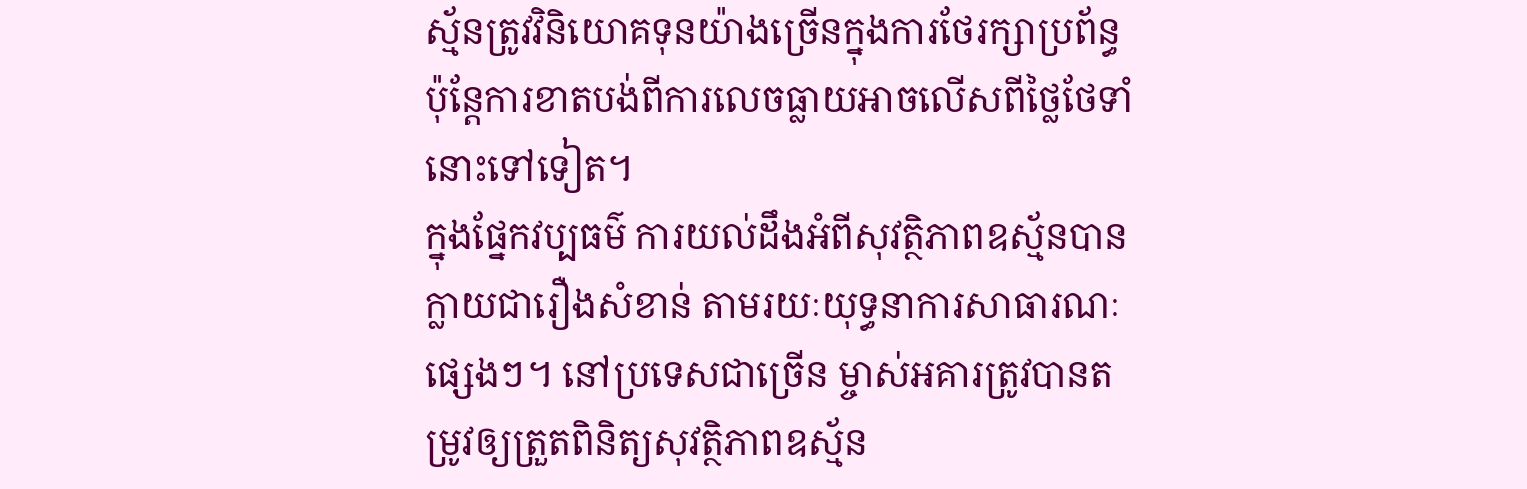ស្ម័នត្រូវវិនិយោគទុនយ៉ាងច្រើនក្នុងការថែរក្សាប្រព័ន្ធ ប៉ុន្តែការខាតបង់ពីការលេចធ្លាយអាចលើសពីថ្លៃថែទាំនោះទៅទៀត។
ក្នុងផ្នែកវប្បធម៌ ការយល់ដឹងអំពីសុវត្ថិភាពឧស្ម័នបានក្លាយជារឿងសំខាន់ តាមរយៈយុទ្ធនាការសាធារណៈផ្សេងៗ។ នៅប្រទេសជាច្រើន ម្ចាស់អគារត្រូវបានតម្រូវឲ្យត្រួតពិនិត្យសុវត្ថិភាពឧស្ម័ន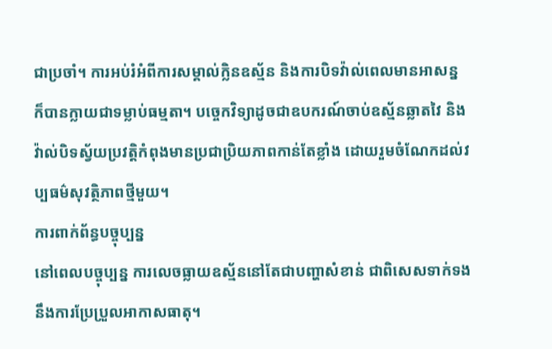ជាប្រចាំ។ ការអប់រំអំពីការសម្គាល់ក្លិនឧស្ម័ន និងការបិទវ៉ាល់ពេលមានអាសន្ន ក៏បានក្លាយជាទម្លាប់ធម្មតា។ បច្ចេកវិទ្យាដូចជាឧបករណ៍ចាប់ឧស្ម័នឆ្លាតវៃ និងវ៉ាល់បិទស្វ័យប្រវត្តិកំពុងមានប្រជាប្រិយភាពកាន់តែខ្លាំង ដោយរួមចំណែកដល់វប្បធម៌សុវត្ថិភាពថ្មីមួយ។
ការពាក់ព័ន្ធបច្ចុប្បន្ន
នៅពេលបច្ចុប្បន្ន ការលេចធ្លាយឧស្ម័ននៅតែជាបញ្ហាសំខាន់ ជាពិសេសទាក់ទងនឹងការប្រែប្រួលអាកាសធាតុ។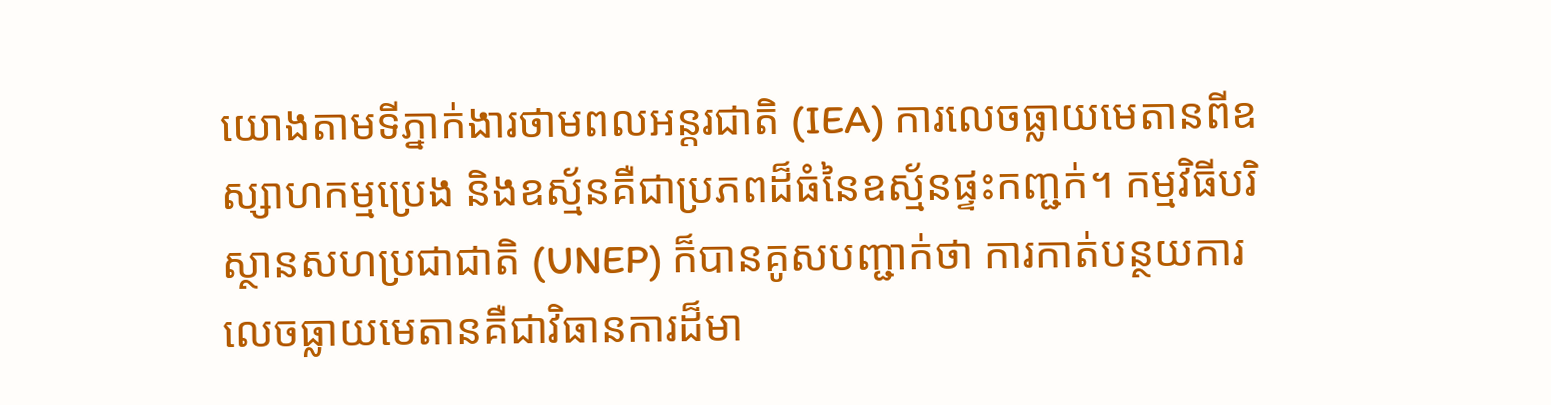យោងតាមទីភ្នាក់ងារថាមពលអន្តរជាតិ (IEA) ការលេចធ្លាយមេតានពីឧស្សាហកម្មប្រេង និងឧស្ម័នគឺជាប្រភពដ៏ធំនៃឧស្ម័នផ្ទះកញ្ជក់។ កម្មវិធីបរិស្ថានសហប្រជាជាតិ (UNEP) ក៏បានគូសបញ្ជាក់ថា ការកាត់បន្ថយការលេចធ្លាយមេតានគឺជាវិធានការដ៏មា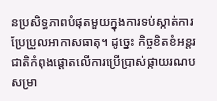នប្រសិទ្ធភាពបំផុតមួយក្នុងការទប់ស្កាត់ការប្រែប្រួលអាកាសធាតុ។ ដូច្នេះ កិច្ចខិតខំអន្តរជាតិកំពុងផ្តោតលើការប្រើប្រាស់ផ្កាយរណបសម្រា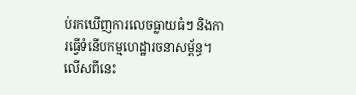ប់រកឃើញការលេចធ្លាយធំៗ និងការធ្វើទំនើបកម្មហេដ្ឋារចនាសម្ព័ន្ធ។
លើសពីនេះ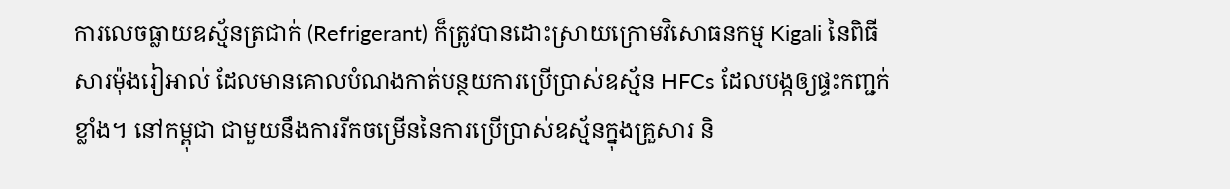ការលេចធ្លាយឧស្ម័នត្រជាក់ (Refrigerant) ក៏ត្រូវបានដោះស្រាយក្រោមវិសោធនកម្ម Kigali នៃពិធីសារម៉ុងរៀអាល់ ដែលមានគោលបំណងកាត់បន្ថយការប្រើប្រាស់ឧស្ម័ន HFCs ដែលបង្កឲ្យផ្ទះកញ្ជក់ខ្លាំង។ នៅកម្ពុជា ជាមួយនឹងការរីកចម្រើននៃការប្រើប្រាស់ឧស្ម័នក្នុងគ្រួសារ និ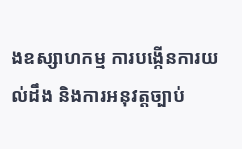ងឧស្សាហកម្ម ការបង្កើនការយល់ដឹង និងការអនុវត្តច្បាប់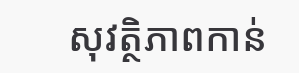សុវត្ថិភាពកាន់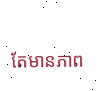តែមានភាព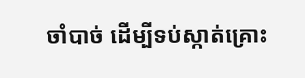ចាំបាច់ ដើម្បីទប់ស្កាត់គ្រោះ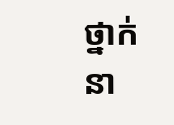ថ្នាក់នា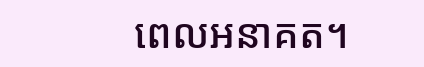ពេលអនាគត។